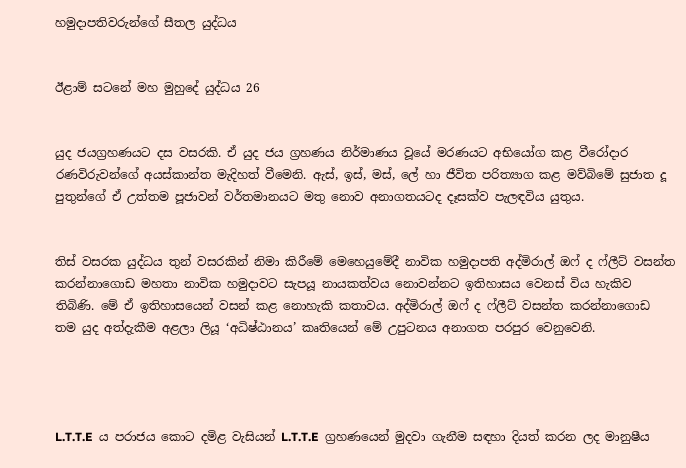හමුදාපතිවරුන්ගේ සීතල යුද්ධය


ඊළාම් සටනේ මහ මුහුදේ යුද්ධය 26


යුද ජයග්‍රහණයට දස වසරකි. ඒ යුද ජය ග්‍රහණය නිර්මාණය වූයේ මරණයට අභියෝග කළ වීරෝදාර රණවිරුවන්ගේ අයස්කාන්ත මැදිහත් වීමෙනි. ඇස්, ඉස්, මස්, ලේ හා ජීවිත පරිත්‍යාග කළ මව්බිමේ සුජාත දූ පුතුන්ගේ ඒ උත්තම පූජාවන් වර්තමානයට මතු නොව අනාගතයටද දෑසක්ව පැලඳවිය යුතුය.


තිස් වසරක යුද්ධය තුන් වසරකින් නිමා කිරීමේ මෙහෙයුමේදී නාවික හමුදාපති අද්මිරාල් ඔෆ් ද ෆ්ලීට් වසන්ත කරන්නාගොඩ මහතා නාවික හමුදාවට සැපයූ නායකත්වය නොවන්නට ඉතිහාසය වෙනස් විය හැකිව තිබිණි. මේ ඒ ඉතිහාසයෙන් වසන් කළ නොහැකි කතාවය. අද්මිරාල් ඔෆ් ද ෆ්ලීට් වසන්ත කරන්නාගොඩ තම යුද අත්දැකීම අළලා ලියූ ‘අධිෂ්ඨානය’ කෘතියෙන් මේ උපුටනය අනාගත පරපුර වෙනුවෙනි.




L.T.T.E  ය පරාජය කොට දමිළ වැසියන් L.T.T.E  ග්‍රහණයෙන් මුදවා ගැනීම සඳහා දියත් කරන ලද මානුෂීය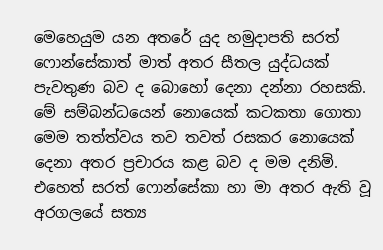මෙහෙයුම යන අතරේ යුද හමුදාපති සරත් ෆොන්සේකාත් මාත් අතර සීතල යුද්ධයක් පැවතුණ බව ද බොහෝ දෙනා දන්නා රහසකි. මේ සම්බන්ධයෙන් නොයෙක් කටකතා ගොතා මෙම තත්ත්වය තව තවත් රසකර නොයෙක් දෙනා අතර ප්‍රචාරය කළ බව ද මම දනිමි. එහෙත් සරත් ෆොන්සේකා හා මා අතර ඇති වූ අරගලයේ සත්‍ය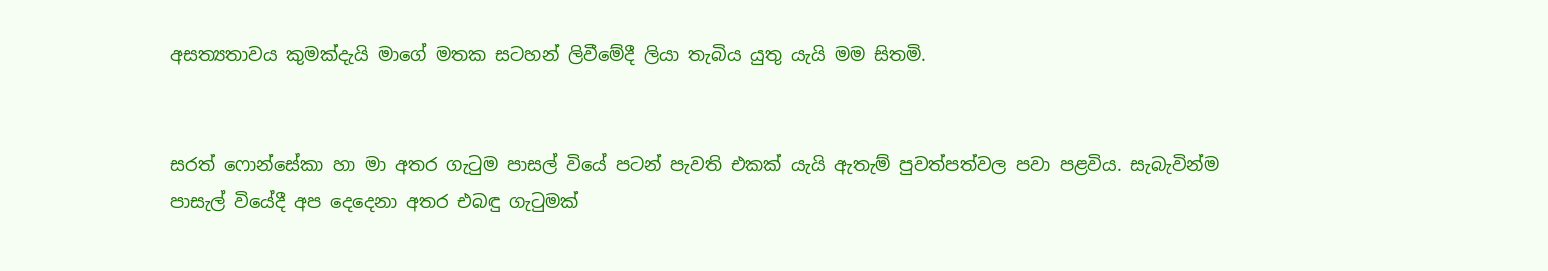අසත්‍යතාවය කුමක්දැයි මාගේ මතක සටහන් ලිවීමේදී ලියා තැබිය යුතු යැයි මම සිතමි.


සරත් ෆොන්සේකා හා මා අතර ගැටුම පාසල් වියේ පටන් පැවති එකක් යැයි ඇතැම් පුවත්පත්වල පවා පළවිය. සැබැවින්ම පාසැල් වියේදී අප දෙදෙනා අතර එබඳු ගැටුමක්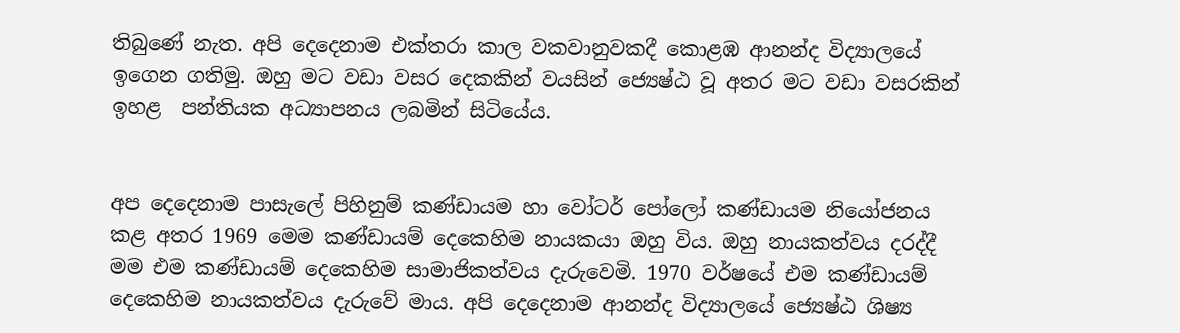තිබුණේ නැත. අපි දෙදෙනාම එක්තරා කාල වකවානුවකදී කොළඹ ආනන්ද විද්‍යාලයේ ඉගෙන ගතිමු. ඔහු මට වඩා වසර දෙකකින් වයසින් ජ්‍යෙෂ්ඨ වූ අතර මට වඩා වසරකින් ඉහළ  පන්තියක අධ්‍යාපනය ලබමින් සිටියේය.


අප දෙදෙනාම පාසැලේ පිහිනුම් කණ්ඩායම හා වෝටර් පෝලෝ කණ්ඩායම නියෝජනය කළ අතර 1969 මෙම කණ්ඩායම් දෙකෙහිම නායකයා ඔහු විය. ඔහු නායකත්වය දරද්දී මම එම කණ්ඩායම් දෙකෙහිම සාමාජිකත්වය දැරුවෙමි. 1970 වර්ෂයේ එම කණ්ඩායම් දෙකෙහිම නායකත්වය දැරුවේ මාය. අපි දෙදෙනාම ආනන්ද විද්‍යාලයේ ජ්‍යෙෂ්ඨ ශිෂ්‍ය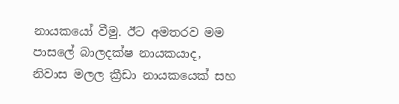නායකයෝ වීමු. ඊට අමතරව මම පාසලේ බාලදක්ෂ නායකයාද, නිවාස මලල ක්‍රීඩා නායකයෙක් සහ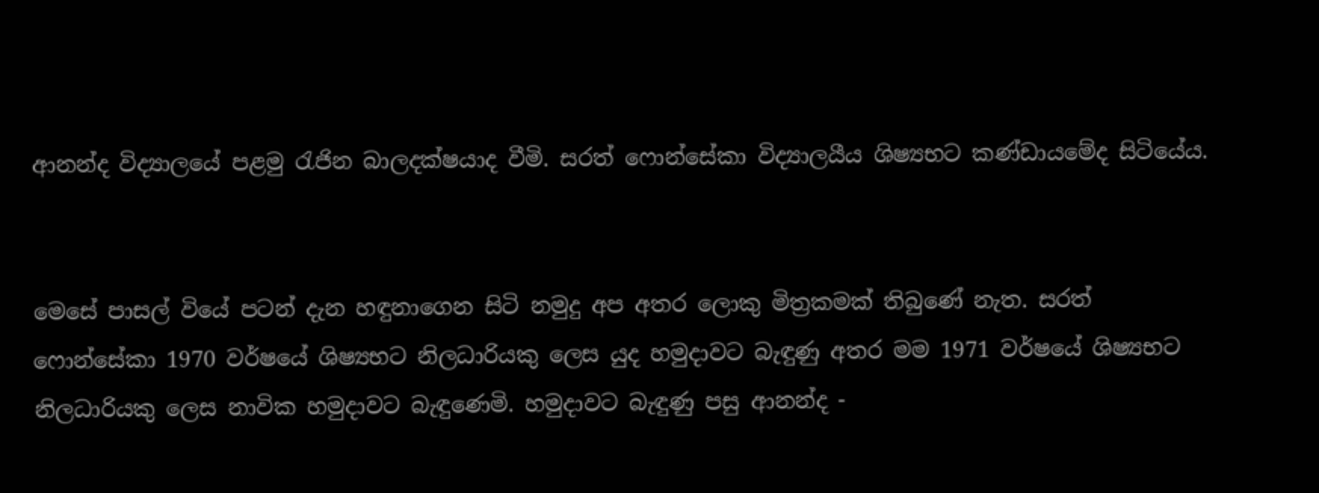ආනන්ද විද්‍යාලයේ පළමු රැජින බාලදක්ෂයාද වීමි. සරත් ෆොන්සේකා විද්‍යාලයීය ශිෂ්‍යභට කණ්ඩායමේද සිටියේය.


මෙසේ පාසල් වියේ පටන් දැන හඳුනාගෙන සිටි නමුදු අප අතර ලොකු මිත්‍රකමක් තිබුණේ නැත. සරත් ෆොන්සේකා 1970 වර්ෂයේ ශිෂ්‍යභට නිලධාරියකු ලෙස යුද හමුදාවට බැඳුණු අතර මම 1971 වර්ෂයේ ශිෂ්‍යභට නිලධාරියකු ලෙස නාවික හමුදාවට බැඳුණෙමි. හමුදාවට බැඳුණු පසු ආනන්ද -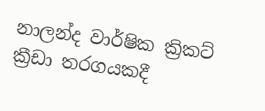නාලන්ද වාර්ෂික ක්‍රිකට් ක්‍රීඩා තරගයකදී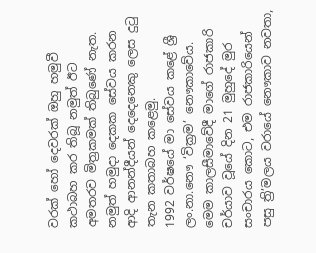වරක් හෝ දෙවරක් ඔහු හමුවී කථාබහ කර තිබූ නමුත් ඊට අමතරව මිත්‍රකමක් තිබුණේ නැත. නමුත් හමුදා දෙකක සේවය කරන ආදි ආනන්දීයන් දෙදෙනෙකු ලෙස දුටු තැන කතාබහ කළෙමු.
1992 වර්ෂයේ මා සේවය කළේ ශ්‍රී ලං.නා.නෞ ‘වික්‍රම’ නෞකාවේය. මෙම කාලසීමාවේදී මාගේ රාජකාරි චර්යාව වූයේ දින 21 මුහුදේ මුර සංචාරය කොට, එම රාජකාරියෙන් පසු ත්‍රි’මලය වරායේ නෞකාව නවතා,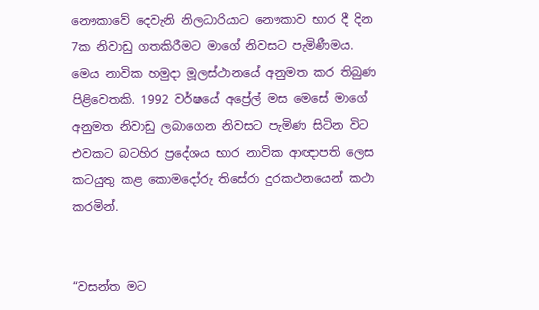නෞකාවේ දෙවැනි නිලධාරියාට නෞකාව භාර දී දින 7ක නිවාඩු ගතකිරීමට මාගේ නිවසට පැමිණීමය. මෙය නාවික හමුදා මූලස්ථානයේ අනුමත කර තිබුණ පිළිවෙතකි. 1992 වර්ෂයේ අප්‍රේල් මස මෙසේ මාගේ අනුමත නිවාඩු ලබාගෙන නිවසට පැමිණ සිටින විට එවකට බටහිර ප්‍රදේශය භාර නාවික ආඥාපති ලෙස කටයුතු කළ කොමදෝරු තිසේරා දුරකථනයෙන් කථා කරමින්.


“වසන්ත මට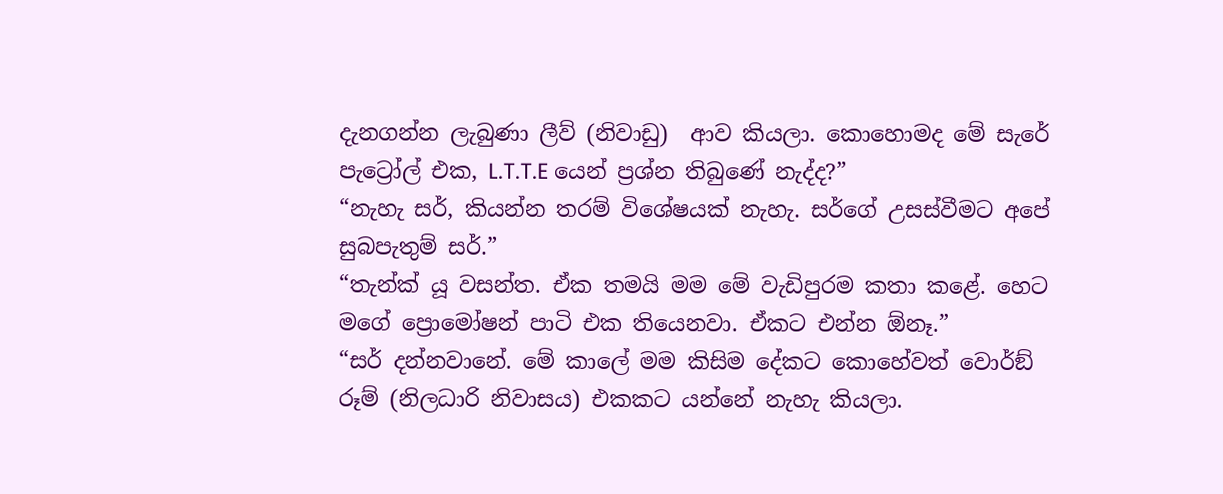දැනගන්න ලැබුණා ලීව් (නිවාඩු)  ආව කියලා. කොහොමද මේ සැරේ පැට්‍රෝල් එක, L.T.T.E යෙන් ප්‍රශ්න තිබුණේ නැද්ද?”
“නැහැ සර්, කියන්න තරම් විශේෂයක් නැහැ. සර්ගේ උසස්වීමට අපේ සුබපැතුම් සර්.”
“තැන්ක් යූ වසන්ත. ඒක තමයි මම මේ වැඩිපුරම කතා කළේ. හෙට මගේ ප්‍රොමෝෂන් පාටි එක තියෙනවා. ඒකට එන්න ඕනෑ.”
“සර් දන්නවානේ. මේ කාලේ මම කිසිම දේකට කොහේවත් වොර්ඞ් රූම් (නිලධාරි නිවාසය) එකකට යන්නේ නැහැ කියලා.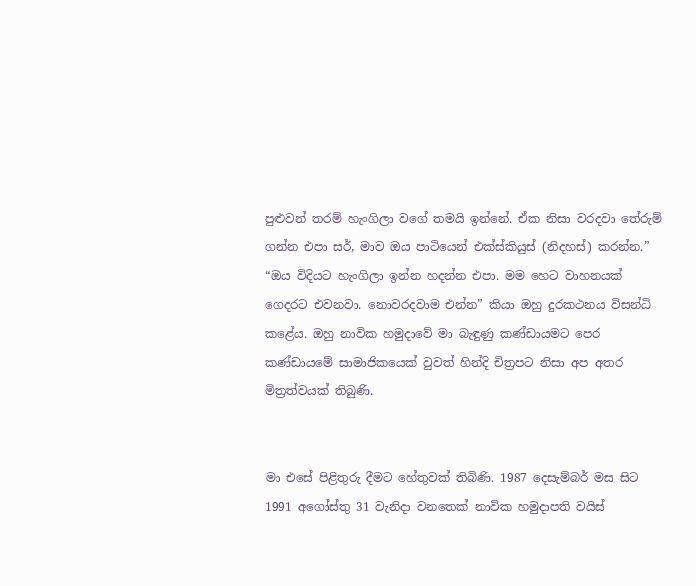පුළුවන් තරම් හැංගිලා වගේ තමයි ඉන්නේ. ඒක නිසා වරදවා තේරුම් ගන්න එපා සර්, මාව ඔය පාටියෙන් එක්ස්කියුස් (නිදහස්) කරන්න.”
“ඔය විදියට හැංගිලා ඉන්න හදන්න එපා. මම හෙට වාහනයක් ගෙදරට එවනවා. නොවරදවාම එන්න” කියා ඔහු දුරකථනය විසන්ධි කළේය. ඔහු නාවික හමුදාවේ මා බැඳුණු කණ්ඩායමට පෙර කණ්ඩායමේ සාමාජිකයෙක් වුවත් හින්දි චිත්‍රපට නිසා අප අතර මිත්‍රත්වයක් තිබුණි.


මා එසේ පිළිතුරු දීමට හේතුවක් තිබිණි. 1987 දෙසැම්බර් මස සිට 1991 අගෝස්තු 31 වැනිදා වනතෙක් නාවික හමුදාපති වයිස්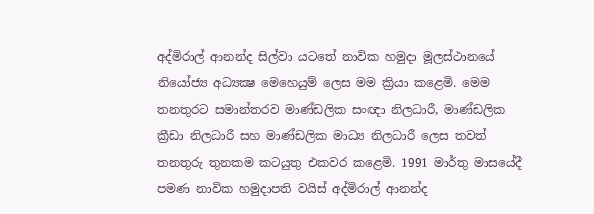අද්මිරාල් ආනන්ද සිල්වා යටතේ නාවික හමුදා මූලස්ථානයේ නියෝජ්‍ය අධ්‍යක්‍ෂ මෙහෙයුම් ලෙස මම ක්‍රියා කළෙමි. මෙම තනතුරට සමාන්තරව මාණ්ඩලික සංඥා නිලධාරී, මාණ්ඩලික ක්‍රීඩා නිලධාරී සහ මාණ්ඩලික මාධ්‍ය නිලධාරී ලෙස තවත් තනතුරු තුනකම කටයුතු එකවර කළෙමි. 1991 මාර්තු මාසයේදී පමණ නාවික හමුදාපති වයිස් අද්මිරාල් ආනන්ද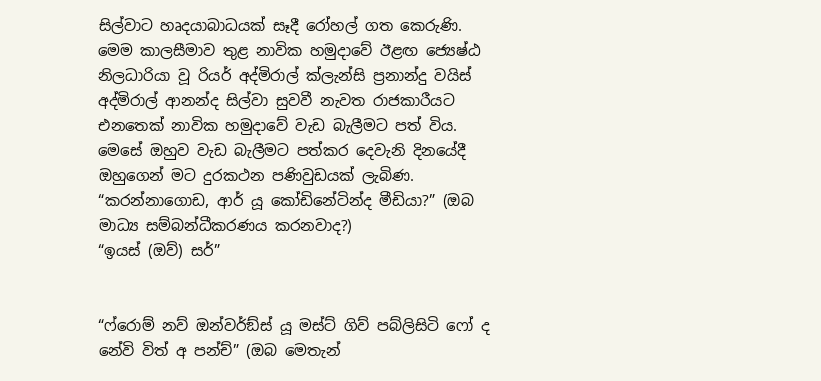සිල්වාට හෘදයාබාධයක් සෑදී රෝහල් ගත කෙරුණි. මෙම කාලසීමාව තුළ නාවික හමුදාවේ ඊළඟ ජ්‍යෙෂ්ඨ නිලධාරියා වූ රියර් අද්මිරාල් ක්ලැන්සි ප්‍රනාන්දු වයිස් අද්මිරාල් ආනන්ද සිල්වා සුවවී නැවත රාජකාරීයට එනතෙක් නාවික හමුදාවේ වැඩ බැලීමට පත් විය.
මෙසේ ඔහුව වැඩ බැලීමට පත්කර දෙවැනි දිනයේදී ඔහුගෙන් මට දුරකථන පණිවුඩයක් ලැබිණ.
“කරන්නාගොඩ, ආර් යූ කෝඩිනේටින්ද මීඩියා?” (ඔබ මාධ්‍ය සම්බන්ධීකරණය කරනවාද?)
“ඉයස් (ඔව්) සර්”


“ෆ්රොම් නව් ඔන්වර්ඞ්ස් යූ මස්ට් ගිව් පබ්ලිසිටි ෆෝ ද නේවි විත් අ පන්ච්” (ඔබ මෙතැන්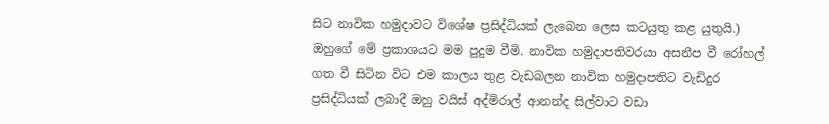සිට නාවික හමුදාවට විශේෂ ප්‍රසිද්ධියක් ලැබෙන ලෙස කටයුතු කළ යුතුයි.)
ඔහුගේ මේ ප්‍රකාශයට මම පුදුම වීමි. නාවික හමුදාපතිවරයා අසනීප වී රෝහල් ගත වී සිටින විට එම කාලය තුළ වැඩබලන නාවික හමුදාපතිට වැඩිදුර ප්‍රසිද්ධියක් ලබාදී ඔහු වයිස් අද්මිරාල් ආනන්ද සිල්වාට වඩා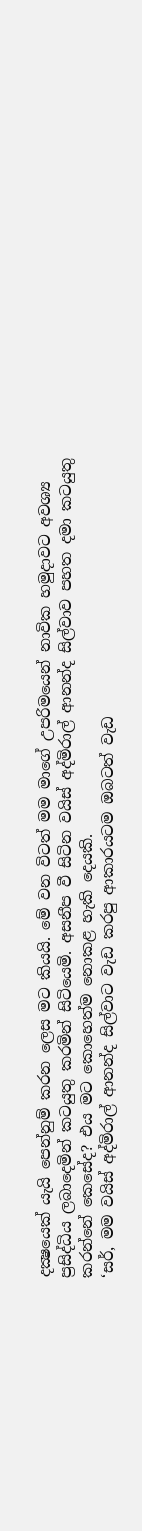දක්‍ෂයෙක් යැයි පෙන්නුම් කරන ලෙස මට කියයි. මේ වන විටත් මම මාගේ උපරිමයෙන් නාවික හමුදාවට අවශ්‍ය ප්‍රසිද්ධිය ලබාදෙමින් කටයුතු කරමින් සිටියෙමි. අසනීප වී සිටින වයිස් අද්මිරාල් ආනන්ද සිල්වාව පහත දමා කටයුතු කරන්නේ කෙසේද? එය මට කොහෙත්ම නොකළ හැකි දෙයකි.
‘සර්, මම වයිස් අද්මිරාල් ආනන්ද සිල්වාට වැඩ කරපු ආකාරයටම ඔබටත් වැඩ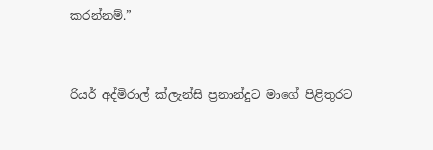කරන්නම්.”


රියර් අද්මිරාල් ක්ලැන්සි ප්‍රනාන්දුට මාගේ පිළිතුරට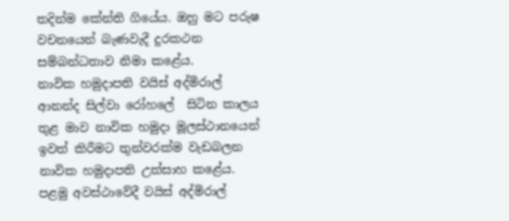තදින්ම කේන්ති ගියේය. ඔහු මට පරුෂ වචනයෙන් බැණවැදී දුරකථන සම්බන්ධතාව නිමා කළේය.
නාවික හමුදාපති වයිස් අද්මිරාල් ආනන්ද සිල්වා රෝහලේ  සිටින කාලය තුළ මාව නාවික හමුදා මූලස්ථානයෙන් ඉවත් කිරීමට තුන්වරක්ම වැඩබලන නාවික හමුදාපති උත්සාහ කළේය. පළමු අවස්ථාවේදී වයිස් අද්මිරාල්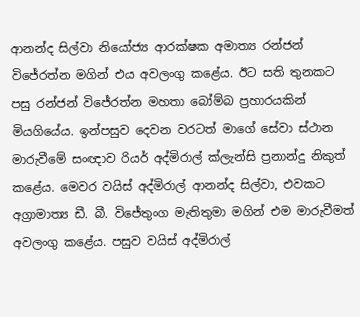ආනන්ද සිල්වා නියෝජ්‍ය ආරක්ෂක අමාත්‍ය රන්ජන් විජේරත්න මගින් එය අවලංගු කළේය. ඊට සති තුනකට පසු රන්ජන් විජේරත්න මහතා බෝම්බ ප්‍රහාරයකින් මියගියේය. ඉන්පසුව දෙවන වරටත් මාගේ සේවා ස්ථාන මාරුවීමේ සංඥාව රියර් අද්මිරාල් ක්ලැන්සි ප්‍රනාන්දු නිකුත් කළේය. මෙවර වයිස් අද්මිරාල් ආනන්ද සිල්වා, එවකට අග්‍රාමාත්‍ය ඩී. බී. විජේතුංග මැතිතුමා මගින් එම මාරුවීමත් අවලංගු කළේය. පසුව වයිස් අද්මිරාල්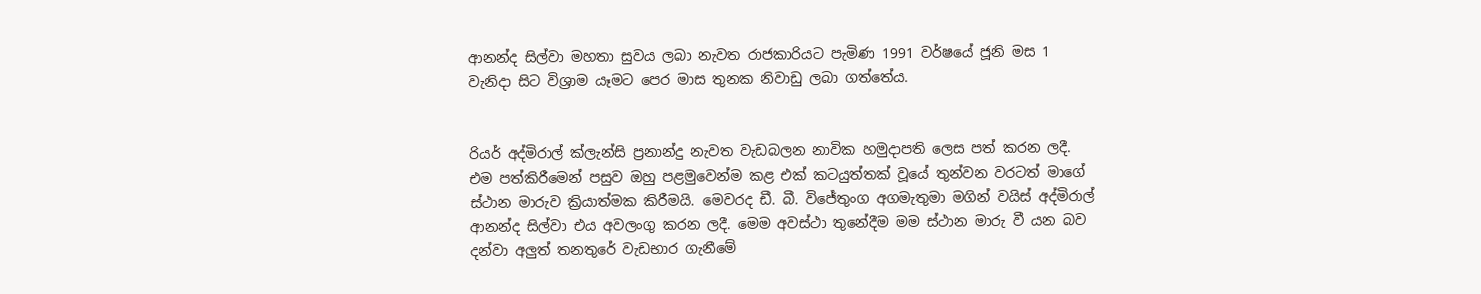ආනන්ද සිල්වා මහතා සුවය ලබා නැවත රාජකාරියට පැමිණ 1991 වර්ෂයේ ජූනි මස 1 වැනිදා සිට විශ්‍රාම යෑමට පෙර මාස තුනක නිවාඩු ලබා ගත්තේය.


රියර් අද්මිරාල් ක්ලැන්සි ප්‍රනාන්දු නැවත වැඩබලන නාවික හමුදාපති ලෙස පත් කරන ලදී. එම පත්කිරීමෙන් පසුව ඔහු පළමුවෙන්ම කළ එක් කටයුත්තක් වූයේ තුන්වන වරටත් මාගේ ස්ථාන මාරුව ක්‍රියාත්මක කිරීමයි. මෙවරද ඩී. බී. විජේතුංග අගමැතුමා මගින් වයිස් අද්මිරාල් ආනන්ද සිල්වා එය අවලංගු කරන ලදී. මෙම අවස්ථා තුනේදීම මම ස්ථාන මාරු වී යන බව දන්වා අලුත් තනතුරේ වැඩභාර ගැනීමේ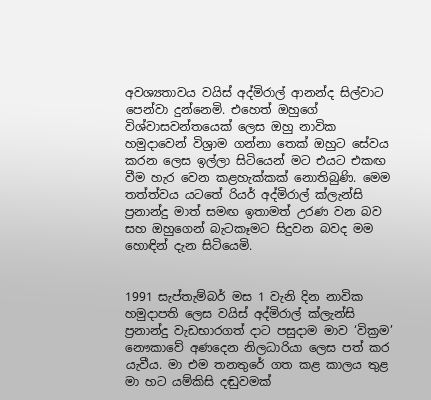අවශ්‍යතාවය වයිස් අද්මිරාල් ආනන්ද සිල්වාට පෙන්වා දුන්නෙමි. එහෙත් ඔහුගේ විශ්වාසවන්තයෙක් ලෙස ඔහු නාවික හමුදාවෙන් විශ්‍රාම ගන්නා තෙක් ඔහුට සේවය කරන ලෙස ඉල්ලා සිටියෙන් මට එයට එකඟ වීම හැර වෙන කළහැක්කක් නොතිබුණි. මෙම තත්ත්වය යටතේ රියර් අද්මිරාල් ක්ලැන්සි ප්‍රනාන්දු මාත් සමඟ ඉතාමත් උරණ වන බව සහ ඔහුගෙන් බැටකෑමට සිදුවන බවද මම හොඳින් දැන සිටියෙමි.


1991 සැප්තැම්බර් මස 1 වැනි දින නාවික හමුදාපති ලෙස වයිස් අද්මිරාල් ක්ලැන්සි ප්‍රනාන්දු වැඩභාරගත් දාට පසුදාම මාව ‘වික්‍රම’ නෞකාවේ අණදෙන නිලධාරියා ලෙස පත් කර යැවීය. මා එම තනතුරේ ගත කළ කාලය තුළ මා හට යම්කිසි දඬුවමක්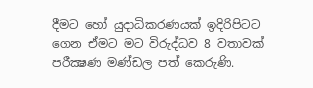දීමට හෝ යුදාධිකරණයක් ඉදිරිපිටට ගෙන ඒමට මට විරුද්ධව 8 වතාවක් පරීක්‍ෂණ මණ්ඩල පත් කෙරුණි.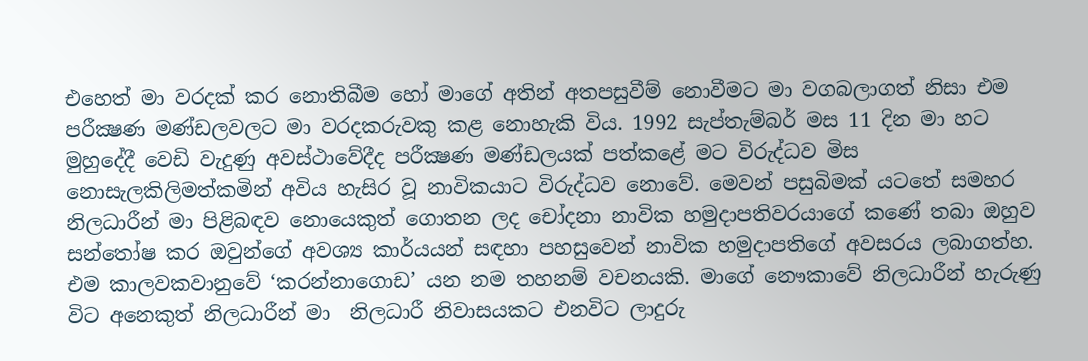එහෙත් මා වරදක් කර නොතිබීම හෝ මාගේ අතින් අතපසුවීම් නොවීමට මා වගබලාගත් නිසා එම පරීක්‍ෂණ මණ්ඩලවලට මා වරදකරුවකු කළ නොහැකි විය. 1992 සැප්තැම්බර් මස 11 දින මා හට මුහුදේදී වෙඩි වැදුණු අවස්ථාවේදීද පරීක්‍ෂණ මණ්ඩලයක් පත්කළේ මට විරුද්ධව මිස නොසැලකිලිමත්කමින් අවිය හැසිර වූ නාවිකයාට විරුද්ධව නොවේ. මෙවන් පසුබිමක් යටතේ සමහර නිලධාරීන් මා පිළිබඳව නොයෙකුත් ගොතන ලද චෝදනා නාවික හමුදාපතිවරයාගේ කණේ තබා ඔහුව සන්තෝෂ කර ඔවුන්ගේ අවශ්‍ය කාර්යයන් සඳහා පහසුවෙන් නාවික හමුදාපතිගේ අවසරය ලබාගත්හ. එම කාලවකවානුවේ ‘කරන්නාගොඩ’ යන නම තහනම් වචනයකි. මාගේ නෞකාවේ නිලධාරීන් හැරුණු විට අනෙකුත් නිලධාරීන් මා  නිලධාරී නිවාසයකට එනවිට ලාදුරු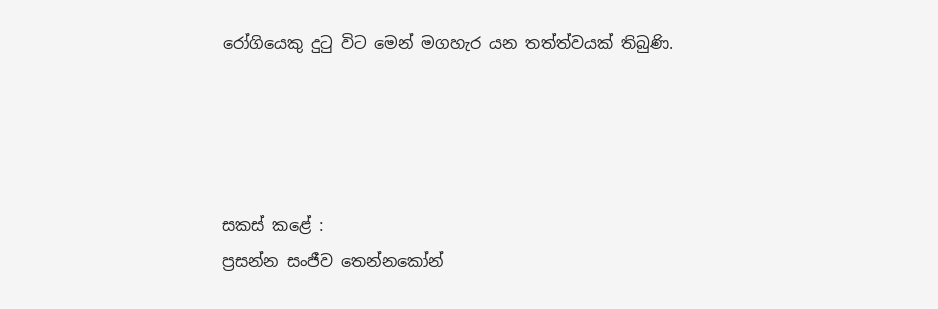රෝගියෙකු දුටු විට මෙන් මගහැර යන තත්ත්වයක් තිබුණි.




සකස් කළේ :
ප්‍රසන්න සංජීව තෙන්නකෝන්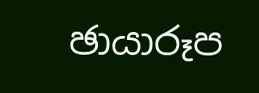ඡායාරූප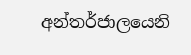අන්තර්ජාලයෙනි